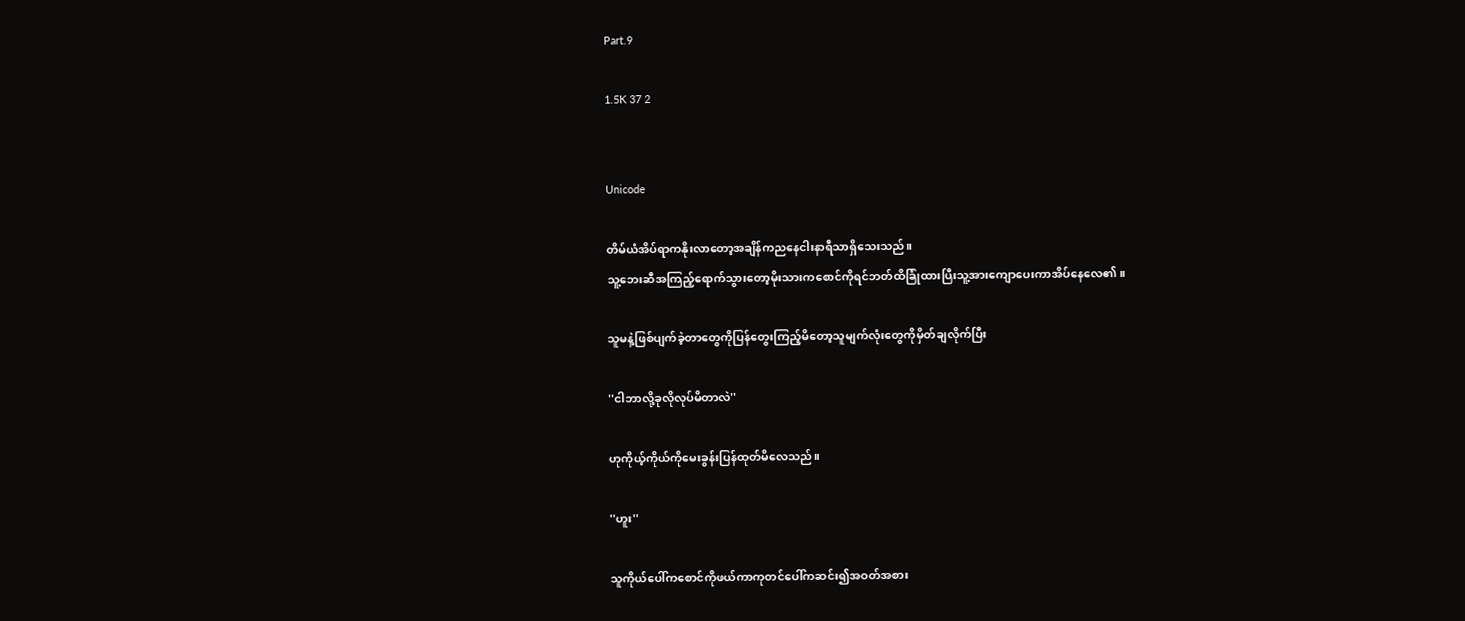Part.9

1.5K 37 2


Unicode

တိမ်ယံအိပ်ရာကနိုးလာတော့အချိန်ကညနေငါးနာရီသာရှိသေးသည်။
သူ့ဘေးဆီအကြည့်ရောက်သွားတော့မိုးသားကစောင်ကိုရင်ဘတ်ထိခြုံထားပြီးသူ့အားကျောပေးကာအိပ်နေလေ၏။

သူမနဲ့ဖြစ်ပျက်ခဲ့တာတွေကိုပြန်တွေးကြည့်မိတော့သူမျက်လုံးတွေကိုမှိတ်ချလိုက်ပြီး

''ငါဘာလို့ခုလိုလုပ်မိတာလဲ''

ဟုကိုယ့်ကိုယ်ကိုမေးခွန်းပြန်ထုတ်မိလေသည်။

''ဟူး''

သူကိုယ်ပေါ်ကစောင်ကိုဖယ်ကာကုတင်ပေါ်ကဆင်း၍အဝတ်အစား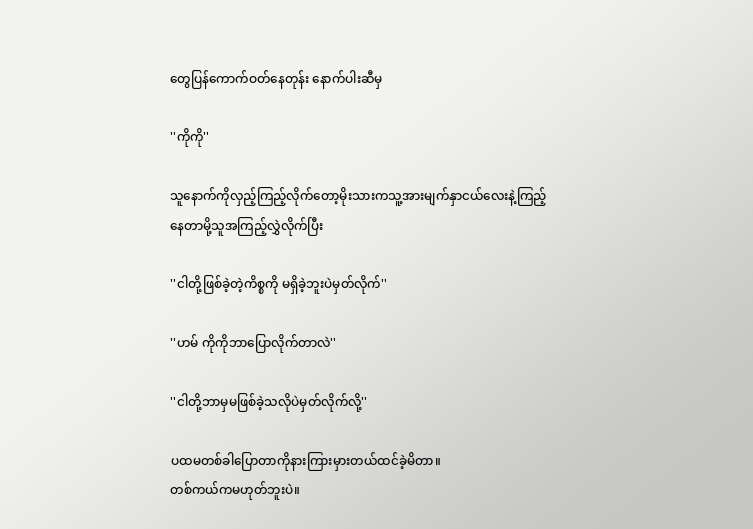တွေပြန်ကောက်ဝတ်နေတုန်း နောက်ပါးဆီမှ

''ကိုကို''

သူနောက်ကိုလှည့်ကြည့်လိုက်တော့မိုးသားကသူ့အားမျက်နှာငယ်လေးနဲ့ကြည့်နေတာမို့သူအကြည့်လွှဲလိုက်ပြီး

''ငါတို့ဖြစ်ခဲ့တဲ့ကိစ္စကို မရှိခဲ့ဘူးပဲမှတ်လိုက်''

''ဟမ် ကိုကိုဘာပြောလိုက်တာလဲ''

''ငါတို့ဘာမှမဖြစ်ခဲ့သလိုပဲမှတ်လိုက်လို့''

ပထမတစ်ခါပြောတာကိုနားကြားမှားတယ်ထင်ခဲ့မိတာ။
တစ်ကယ်ကမဟုတ်ဘူးပဲ။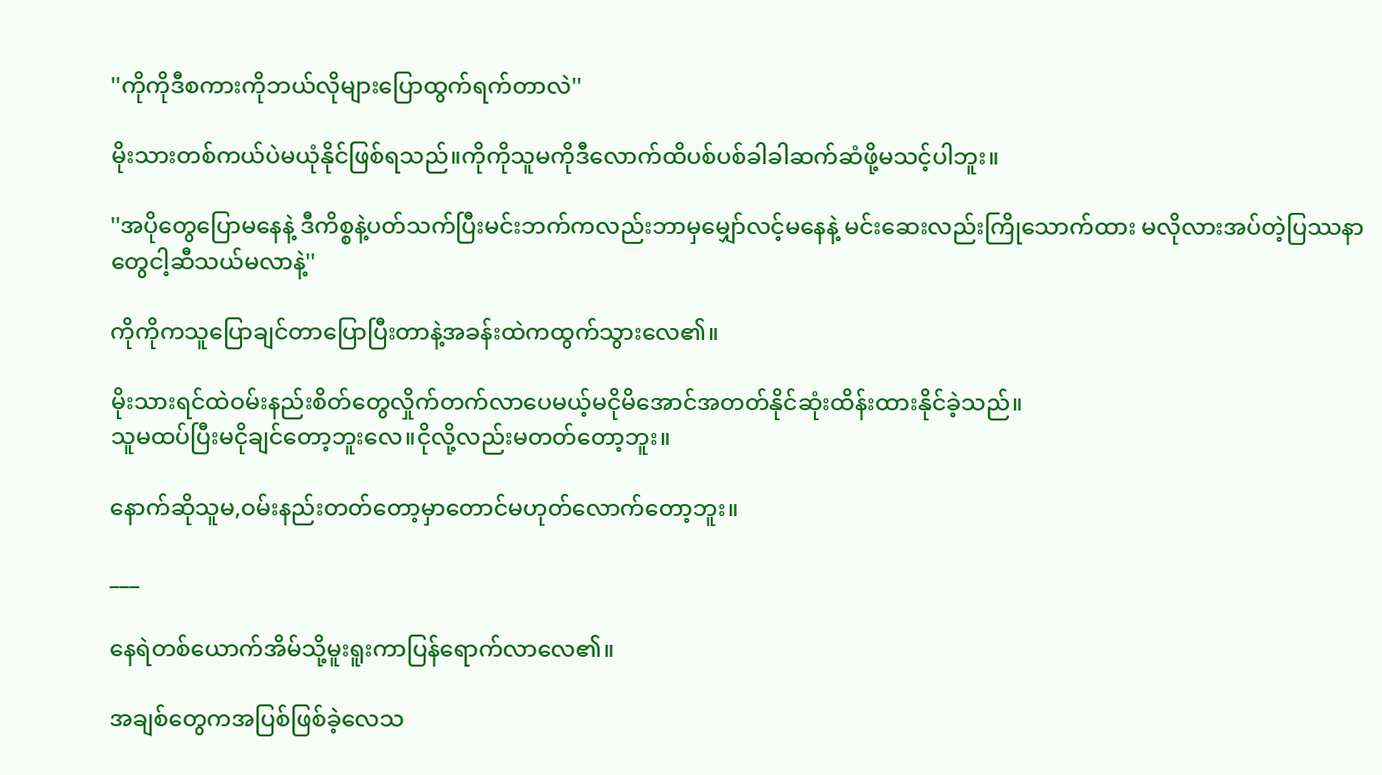''ကိုကိုဒီစကားကိုဘယ်လိုများပြောထွက်ရက်တာလဲ''

မိုးသားတစ်ကယ်ပဲမယုံနိုင်ဖြစ်ရသည်။ကိုကိုသူမကိုဒီလောက်ထိပစ်ပစ်ခါခါဆက်ဆံဖို့မသင့်ပါဘူး။

''အပိုတွေပြောမနေနဲ့ ဒီကိစ္စနဲ့ပတ်သက်ပြီးမင်းဘက်ကလည်းဘာမှမျှော်လင့်မနေနဲ့ မင်းဆေးလည်းကြိုသောက်ထား မလိုလားအပ်တဲ့ပြဿနာတွေငါ့ဆီသယ်မလာနဲ့''

ကိုကိုကသူပြောချင်တာပြောပြီးတာနဲ့အခန်းထဲကထွက်သွားလေ၏။

မိုးသားရင်ထဲဝမ်းနည်းစိတ်တွေလှိုက်တက်လာပေမယ့်မငိုမိအောင်အတတ်နိုင်ဆုံးထိန်းထားနိုင်ခဲ့သည်။
သူမထပ်ပြီးမငိုချင်တော့ဘူးလေ။ငိုလို့လည်းမတတ်တော့ဘူး။

နောက်ဆိုသူမ,ဝမ်းနည်းတတ်တော့မှာတောင်မဟုတ်လောက်တော့ဘူး။

___

နေရဲတစ်ယောက်အိမ်သို့မူးရူးကာပြန်ရောက်လာလေ၏။

အချစ်တွေကအပြစ်ဖြစ်ခဲ့လေသ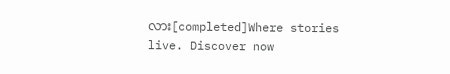လား[completed]Where stories live. Discover now